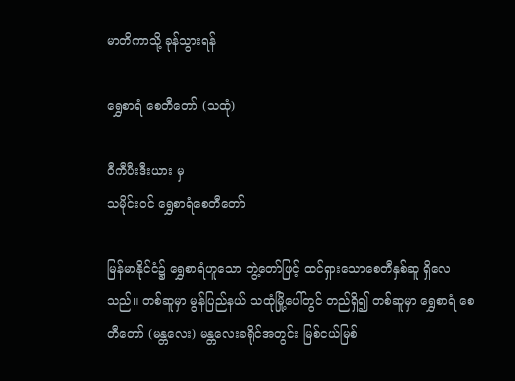မာတိကာသို့ ခုန်သွားရန်

ရွှေစာရံ စေတီတော် (သထုံ)

ဝီကီပီးဒီးယား မှ
သမိုင်းဝင် ရွှေစာရံစေတီတော်

မြန်မာနိုင်ငံ၌ ရွှေစာရံဟူသော ဘွဲ့တော်ဖြင့် ထင်ရှားသောစေတီနှစ်ဆူ ရှိလေသည်။ တစ်ဆူမှာ မွန်ပြည်နယ် သထုံမြို့ပေါ်တွင် တည်ရှိ၍ တစ်ဆူမှာ ရွှေစာရံ စေတီတော် (မန္တလေး) မန္တလေးခရိုင်အတွင်း မြစ်ငယ်မြစ်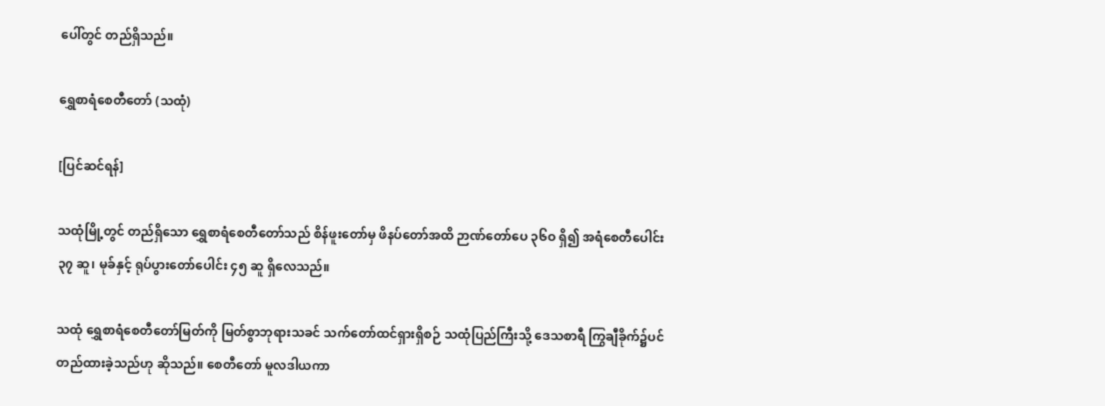ပေါ်တွင် တည်ရှိသည်။

ရွှေစာရံစေတီတော် (သထုံ)

[ပြင်ဆင်ရန်]

သထုံမြို့တွင် တည်ရှိသော ရွှေစာရံစေတီတော်သည် စိန်ဖူးတော်မှ ဖိနပ်တော်အထိ ဉာဏ်တော်ပေ ၃၆ဝ ရှိ၍ အရံစေတီပေါင်း ၃၇ ဆူ၊ မုခ်နှင့် ရုပ်ပွားတော်ပေါင်း ၄၅ ဆူ ရှိလေသည်။

သထုံ ရွှေစာရံစေတီတော်မြတ်ကို မြတ်စွာဘုရားသခင် သက်တော်ထင်ရှားရှိစဉ် သထုံပြည်ကြီးသို့ ဒေသစာရီ ကြွချီခိုက်၌ပင် တည်ထားခဲ့သည်ဟု ဆိုသည်။ စေတီတော် မူလဒါယကာ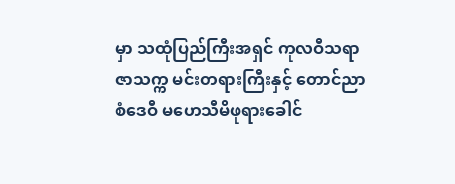မှာ သထုံပြည်ကြီးအရှင် ကုလဝီသရာဇာသက္က မင်းတရားကြီးနှင့် တောင်ညာစံဒေဝီ မဟေသီမိဖုရားခေါင်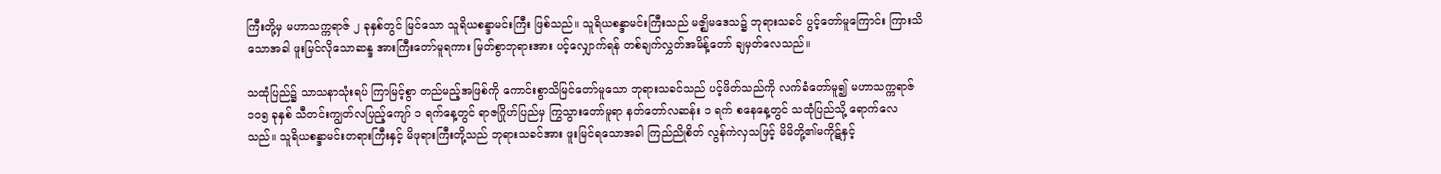ကြီးတို့မှ မဟာသက္ကရာဇ် ၂ ခုနှစ်တွင် မြင်သော သူရိယစန္ဒာမင်းကြီး ဖြစ်သည်။ သူရိယစန္ဒာမင်းကြီးသည် မဇ္ဈိမဒေသ၌ ဘုရားသခင် ပွင့်တော်မူကြောင်း ကြားသိသောအခါ ဖူးမြင်လိုသောဆန္ဒ အားကြီးတော်မူရကား မြတ်စွာဘုရားအား ပင့်လျှောက်ရန် တစ်ချက်လွှတ်အမိန့်တော် ချမှတ်လေသည်။

သထုံပြည်၌ သာသနာသုံးရပ် ကြာမြင့်စွာ တည်မည့်အဖြစ်ကို ကောင်းစွာသိမြင်တော်မူသော ဘုရားသခင်သည် ပင့်ဖိတ်သည်ကို လက်ခံတော်မူ၍ မဟာသက္ကရာဇ် ၁ဝ၅ ခုနှစ် သီတင်းကျွတ်လပြည့်ကျော် ၁ ရက်နေ့တွင် ရာဇဂြိုဟ်ပြည်မှ ကြွသွားတော်မူရာ နတ်တော်လဆန်း ၁ ရက် စနေနေ့တွင် သထုံပြည်သို့ ရောက်လေသည်။ သူရိယစန္ဒာမင်းတရားကြီးနှင့် မိဖုရားကြီးတို့သည် ဘုရားသခင်အား ဖူးမြင်ရသောအခါ ကြည်ညိုစိတ် လွန်ကဲလှသဖြင့် မိမိတို့၏မကိုဋ်နှင့်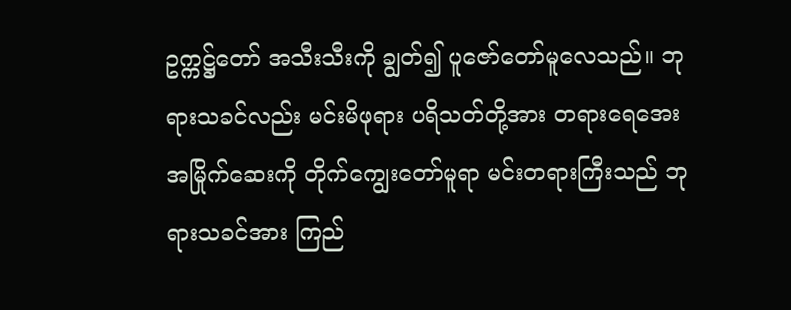ဥက္ကဋ္ဌ်တော် အသီးသီးကို ချွတ်၍ ပူဇော်တော်မူလေသည်။ ဘုရားသခင်လည်း မင်းမိဖုရား ပရိသတ်တို့အား တရားရေအေး အမြိုက်ဆေးကို တိုက်ကျွေးတော်မူရာ မင်းတရားကြီးသည် ဘုရားသခင်အား ကြည်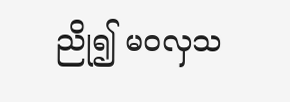ညို၍ မဝလှသ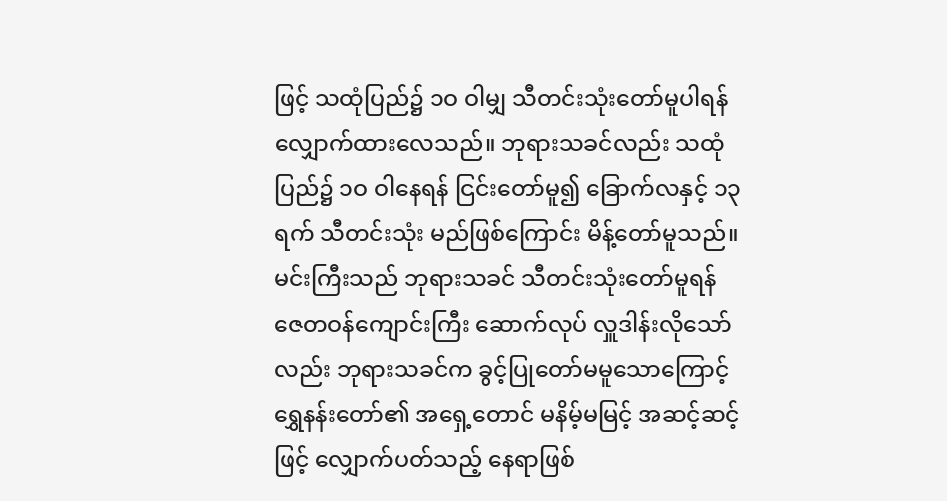ဖြင့် သထုံပြည်၌ ၁ဝ ဝါမျှ သီတင်းသုံးတော်မူပါရန် လျှောက်ထားလေသည်။ ဘုရားသခင်လည်း သထုံပြည်၌ ၁ဝ ဝါနေရန် ငြင်းတော်မူ၍ ခြောက်လနှင့် ၁၃ ရက် သီတင်းသုံး မည်ဖြစ်ကြောင်း မိန့်တော်မူသည်။ မင်းကြီးသည် ဘုရားသခင် သီတင်းသုံးတော်မူရန် ဇေတဝန်ကျောင်းကြီး ဆောက်လုပ် လှူဒါန်းလိုသော်လည်း ဘုရားသခင်က ခွင့်ပြုတော်မမူသောကြောင့် ရွှေနန်းတော်၏ အရှေ့တောင် မနိမ့်မမြင့် အဆင့်ဆင့်ဖြင့် လျှောက်ပတ်သည့် နေရာဖြစ်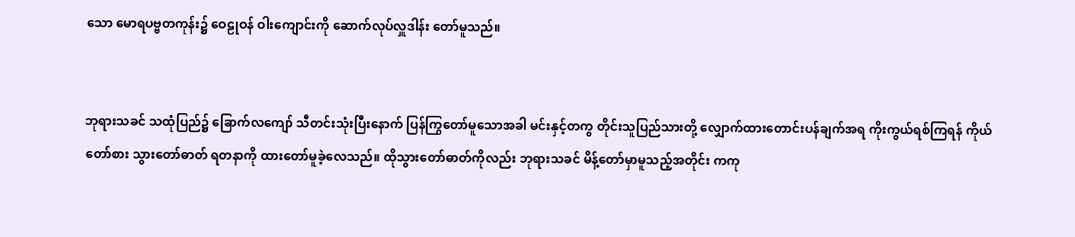သော မောရပဗ္ဗတကုန်း၌ ဝေဠုဝန် ဝါးကျောင်းကို ဆောက်လုပ်လှူဒါန်း တော်မူသည်။


ဘုရားသခင် သထုံပြည်၌ ခြောက်လကျော် သီတင်းသုံးပြီးနောက် ပြန်ကြွတော်မူသောအခါ မင်းနှင့်တကွ တိုင်းသူပြည်သားတို့ လျှောက်ထားတောင်းပန်ချက်အရ ကိုးကွယ်ရစ်ကြရန် ကိုယ်တော်စား သွားတော်ဓာတ် ရတနာကို ထားတော်မူခဲ့လေသည်။ ထိုသွားတော်ဓာတ်ကိုလည်း ဘုရားသခင် မိန့်တော်မှာမူသည့်အတိုင်း ကကု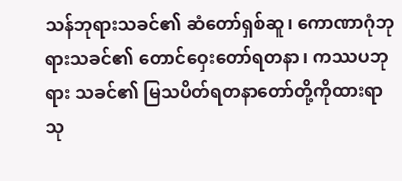သန်ဘုရားသခင်၏ ဆံတော်ရှစ်ဆူ၊ ကောဏာဂုံဘုရားသခင်၏ တောင်ဝှေးတော်ရတနာ၊ ကဿပဘုရား သခင်၏ မြသပိတ်ရတနာတော်တို့ကိုထားရာ သု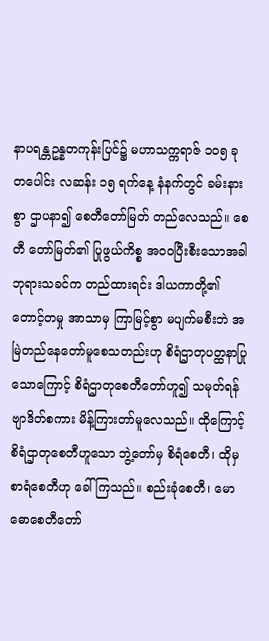နာပရန္တဥန္နတကုန်းပြင်၌ မဟာသက္ကရာဇ် ၁ဝ၅ ခု တပေါင်း လဆန်း ၁၅ ရက်နေ့ နံနက်တွင် ခမ်းနားစွာ ဌာပနာ၍ စေတီတော်မြတ် တည်လေသည်။ စေတီ တော်မြတ်၏ ပြုဖွယ်ကိစ္စ အဝဝပြီးစီးသောအခါ ဘုရားသခင်က တည်ထားရင်း ဒါယကာတို့၏ တောင့်တမှု အာသာမှ ကြာမြင့်စွာ မပျက်မစီးဘဲ အမြဲတည်နေတော်မူစေသတည်းဟု စိရံဌာတုပတ္ထနာပြုသောကြောင့် စိရံဌာတုစေတီတော်ဟူ၍ သမုတ်ရန် ဗျာဒိတ်စကား မိန့်ကြားတာ်မူလေသည်။ ထိုကြောင့် စိရံဌာတုစေတီဟူသော ဘွဲ့တော်မှ စိရံစေတီ၊ ထိုမှ စာရံစေတီဟု ခေါ်ကြသည်။ စည်းခုံစေတီ၊ မောဓောစေတီတော်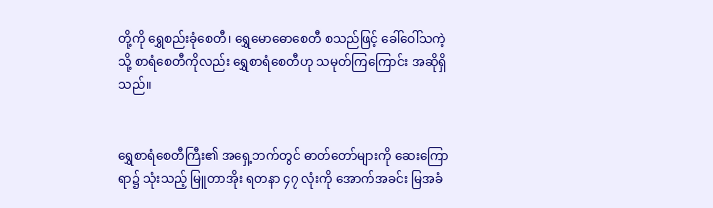တို့ကို ရွှေစည်းခုံစေတီ၊ ရွှေမောဓောစေတီ စသည်ဖြင့် ခေါ်ဝေါ်သကဲ့သို့ စာရံစေတီကိုလည်း ရွှေစာရံစေတီဟု သမုတ်ကြကြောင်း အဆိုရှိသည်။


ရွှေစာရံစေတီကြီး၏ အရှေ့ဘက်တွင် ဓာတ်တော်များကို ဆေးကြောရာ၌ သုံးသည့် မြူတာအိုး ရတနာ ၄၇ လုံးကို အောက်အခင်း မြအခံ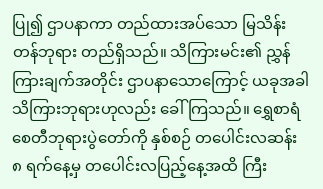ပြု၍ ဌာပနာကာ တည်ထားအပ်သော မြသိန်းတန်ဘုရား တည်ရှိသည်။ သိကြားမင်း၏ ညွှန်ကြားချက်အတိုင်း ဌာပနာသောကြောင့် ယခုအခါ သိကြားဘုရားဟုလည်း ခေါ်ကြသည်။ ရွှေစာရံစေတီဘုရားပွဲတော်ကို နှစ်စဉ် တပေါင်းလဆန်း ၈ ရက်နေ့မှ တပေါင်းလပြည့်နေ့အထိ ကြီး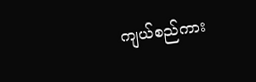ကျယ်စည်ကား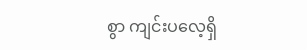စွာ ကျင်းပလေ့ရှိ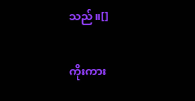သည်။[]

ကိုးကား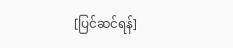[ပြင်ဆင်ရန်]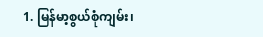1. မြန်မာ့စွယ်စုံကျမ်း၊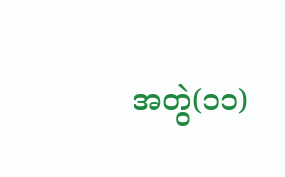အတွဲ(၁၁)